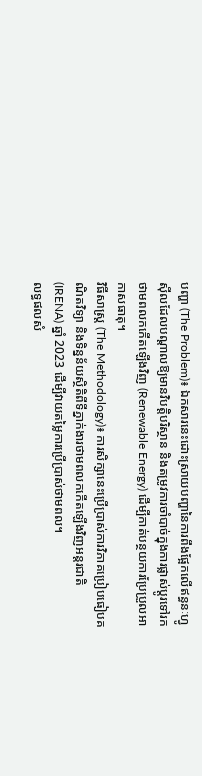បញ្ហា (The Problem)៖ ឯកសារនេះដោះស្រាយបញ្ហានៃការពឹងផ្អែកលើឥន្ធនៈហ្វូស៊ីលដែលបណ្តាលឱ្យមានវិបត្តិបរិស្ថាន និងតម្រូវការចាំបាច់ក្នុងការផ្លាស់ប្តូរទៅរកថាមពលកកើតឡើងវិញ (Renewable Energy) ដើម្បីកាត់បន្ថយការប្រែប្រួលអាកាសធាតុ។
វិធីសាស្ត្រ (The Methodology)៖ ការសិក្សានេះប្រើប្រាស់ការវិភាគប្រៀបធៀបគណិតវិទ្យា និងទិន្នន័យស្ថិតិពីទីភ្នាក់ងារថាមពលកកើតឡើងវិញអន្តរជាតិ (IRENA) ឆ្នាំ 2023 ដើម្បីវាយតម្លៃការប្រើប្រាស់ថាមពល។
លទ្ធផលសំ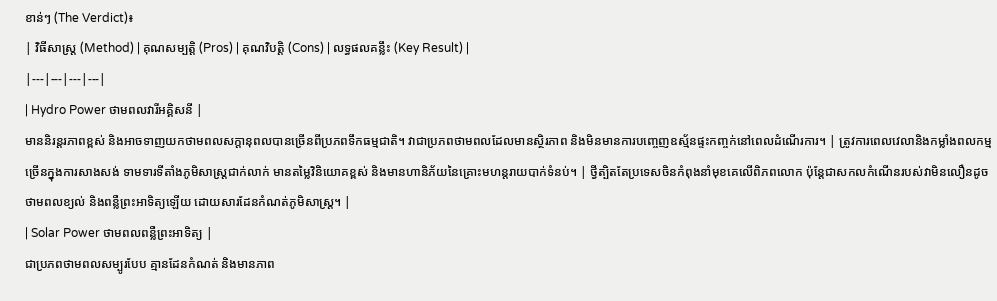ខាន់ៗ (The Verdict)៖
| វិធីសាស្ត្រ (Method) | គុណសម្បត្តិ (Pros) | គុណវិបត្តិ (Cons) | លទ្ធផលគន្លឹះ (Key Result) |
|---|---|---|---|
| Hydro Power ថាមពលវារីអគ្គិសនី |
មាននិរន្តរភាពខ្ពស់ និងអាចទាញយកថាមពលសក្តានុពលបានច្រើនពីប្រភពទឹកធម្មជាតិ។ វាជាប្រភពថាមពលដែលមានស្ថិរភាព និងមិនមានការបញ្ចេញឧស្ម័នផ្ទះកញ្ចក់នៅពេលដំណើរការ។ | ត្រូវការពេលវេលានិងកម្លាំងពលកម្មច្រើនក្នុងការសាងសង់ ទាមទារទីតាំងភូមិសាស្ត្រជាក់លាក់ មានតម្លៃវិនិយោគខ្ពស់ និងមានហានិភ័យនៃគ្រោះមហន្តរាយបាក់ទំនប់។ | ថ្វីត្បិតតែប្រទេសចិនកំពុងនាំមុខគេលើពិភពលោក ប៉ុន្តែជាសកលកំណើនរបស់វាមិនលឿនដូចថាមពលខ្យល់ និងពន្លឺព្រះអាទិត្យឡើយ ដោយសារដែនកំណត់ភូមិសាស្ត្រ។ |
| Solar Power ថាមពលពន្លឺព្រះអាទិត្យ |
ជាប្រភពថាមពលសម្បូរបែប គ្មានដែនកំណត់ និងមានភាព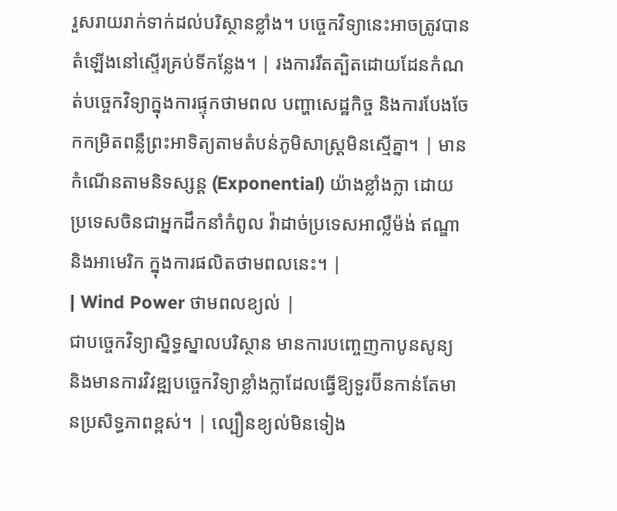រួសរាយរាក់ទាក់ដល់បរិស្ថានខ្លាំង។ បច្ចេកវិទ្យានេះអាចត្រូវបានតំឡើងនៅស្ទើរគ្រប់ទីកន្លែង។ | រងការរឹតត្បិតដោយដែនកំណត់បច្ចេកវិទ្យាក្នុងការផ្ទុកថាមពល បញ្ហាសេដ្ឋកិច្ច និងការបែងចែកកម្រិតពន្លឺព្រះអាទិត្យតាមតំបន់ភូមិសាស្ត្រមិនស្មើគ្នា។ | មានកំណើនតាមនិទស្សន្ត (Exponential) យ៉ាងខ្លាំងក្លា ដោយប្រទេសចិនជាអ្នកដឹកនាំកំពូល វ៉ាដាច់ប្រទេសអាល្លឺម៉ង់ ឥណ្ឌា និងអាមេរិក ក្នុងការផលិតថាមពលនេះ។ |
| Wind Power ថាមពលខ្យល់ |
ជាបច្ចេកវិទ្យាស្និទ្ធស្នាលបរិស្ថាន មានការបញ្ចេញកាបូនសូន្យ និងមានការវិវឌ្ឍបច្ចេកវិទ្យាខ្លាំងក្លាដែលធ្វើឱ្យទួរប៊ីនកាន់តែមានប្រសិទ្ធភាពខ្ពស់។ | ល្បឿនខ្យល់មិនទៀង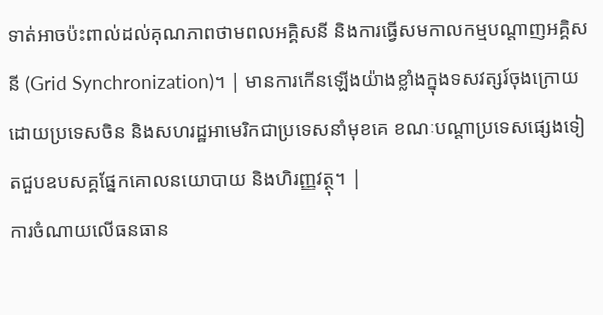ទាត់អាចប៉ះពាល់ដល់គុណភាពថាមពលអគ្គិសនី និងការធ្វើសមកាលកម្មបណ្តាញអគ្គិសនី (Grid Synchronization)។ | មានការកើនឡើងយ៉ាងខ្លាំងក្នុងទសវត្សរ៍ចុងក្រោយ ដោយប្រទេសចិន និងសហរដ្ឋអាមេរិកជាប្រទេសនាំមុខគេ ខណៈបណ្តាប្រទេសផ្សេងទៀតជួបឧបសគ្គផ្នែកគោលនយោបាយ និងហិរញ្ញវត្ថុ។ |
ការចំណាយលើធនធាន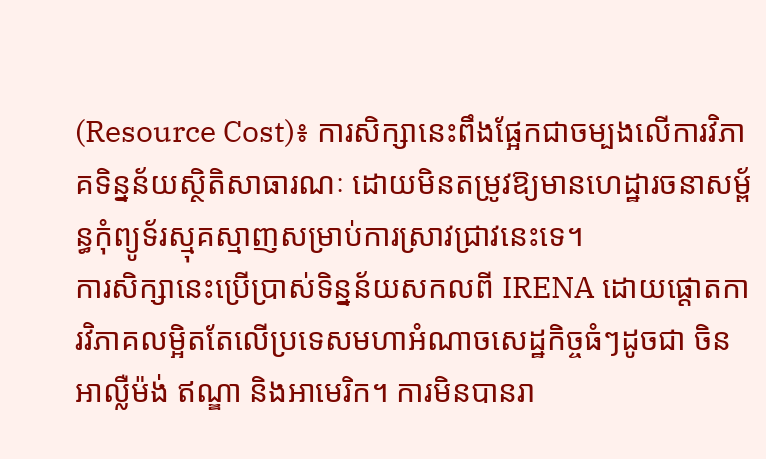(Resource Cost)៖ ការសិក្សានេះពឹងផ្អែកជាចម្បងលើការវិភាគទិន្នន័យស្ថិតិសាធារណៈ ដោយមិនតម្រូវឱ្យមានហេដ្ឋារចនាសម្ព័ន្ធកុំព្យូទ័រស្មុគស្មាញសម្រាប់ការស្រាវជ្រាវនេះទេ។
ការសិក្សានេះប្រើប្រាស់ទិន្នន័យសកលពី IRENA ដោយផ្តោតការវិភាគលម្អិតតែលើប្រទេសមហាអំណាចសេដ្ឋកិច្ចធំៗដូចជា ចិន អាល្លឺម៉ង់ ឥណ្ឌា និងអាមេរិក។ ការមិនបានរា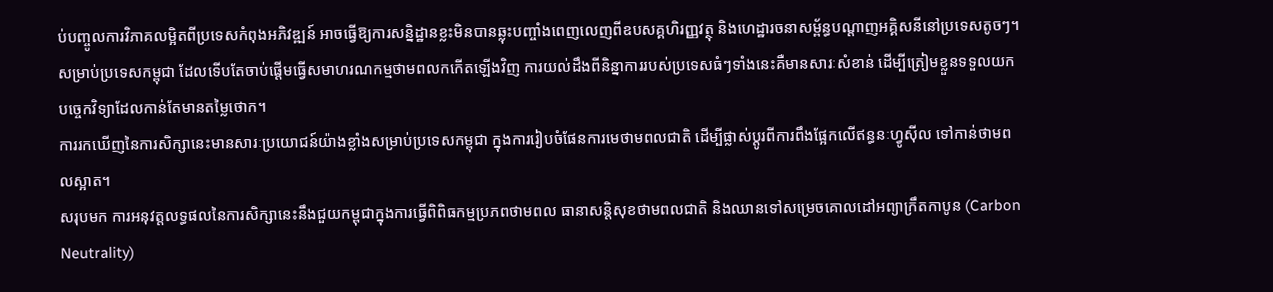ប់បញ្ចូលការវិភាគលម្អិតពីប្រទេសកំពុងអភិវឌ្ឍន៍ អាចធ្វើឱ្យការសន្និដ្ឋានខ្លះមិនបានឆ្លុះបញ្ចាំងពេញលេញពីឧបសគ្គហិរញ្ញវត្ថុ និងហេដ្ឋារចនាសម្ព័ន្ធបណ្តាញអគ្គិសនីនៅប្រទេសតូចៗ។ សម្រាប់ប្រទេសកម្ពុជា ដែលទើបតែចាប់ផ្តើមធ្វើសមាហរណកម្មថាមពលកកើតឡើងវិញ ការយល់ដឹងពីនិន្នាការរបស់ប្រទេសធំៗទាំងនេះគឺមានសារៈសំខាន់ ដើម្បីត្រៀមខ្លួនទទួលយកបច្ចេកវិទ្យាដែលកាន់តែមានតម្លៃថោក។
ការរកឃើញនៃការសិក្សានេះមានសារៈប្រយោជន៍យ៉ាងខ្លាំងសម្រាប់ប្រទេសកម្ពុជា ក្នុងការរៀបចំផែនការមេថាមពលជាតិ ដើម្បីផ្លាស់ប្តូរពីការពឹងផ្អែកលើឥន្ធនៈហ្វូស៊ីល ទៅកាន់ថាមពលស្អាត។
សរុបមក ការអនុវត្តលទ្ធផលនៃការសិក្សានេះនឹងជួយកម្ពុជាក្នុងការធ្វើពិពិធកម្មប្រភពថាមពល ធានាសន្តិសុខថាមពលជាតិ និងឈានទៅសម្រេចគោលដៅអព្យាក្រឹតកាបូន (Carbon Neutrality)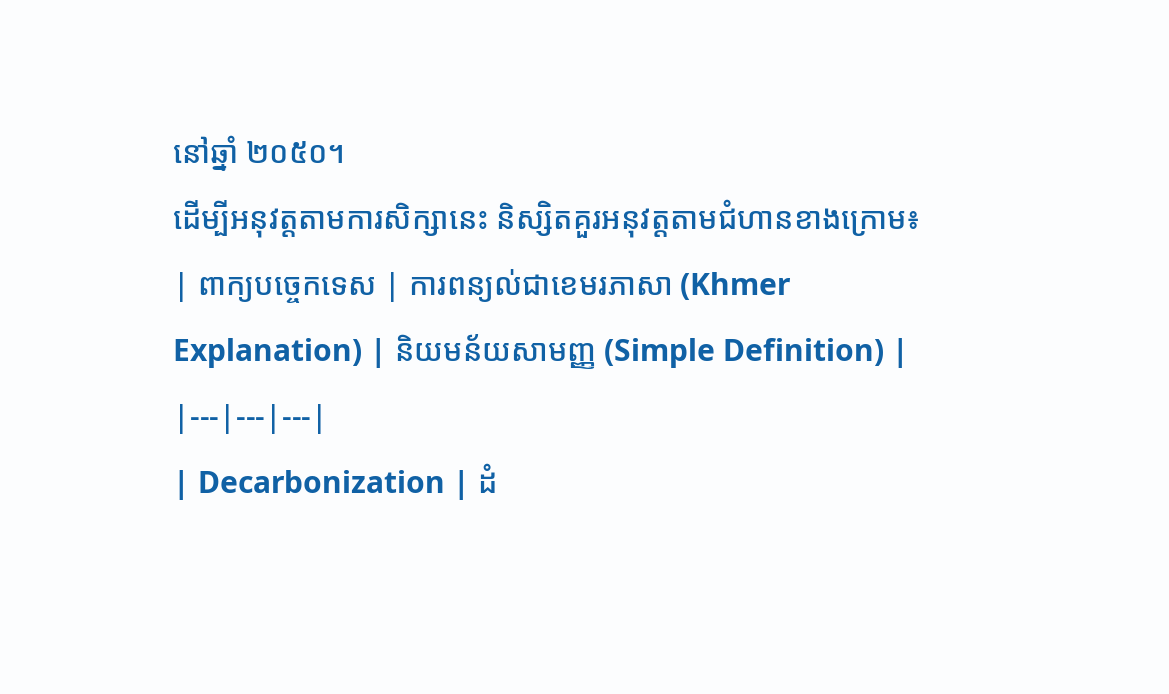នៅឆ្នាំ ២០៥០។
ដើម្បីអនុវត្តតាមការសិក្សានេះ និស្សិតគួរអនុវត្តតាមជំហានខាងក្រោម៖
| ពាក្យបច្ចេកទេស | ការពន្យល់ជាខេមរភាសា (Khmer Explanation) | និយមន័យសាមញ្ញ (Simple Definition) |
|---|---|---|
| Decarbonization | ដំ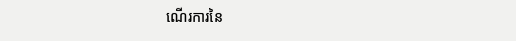ណើរការនៃ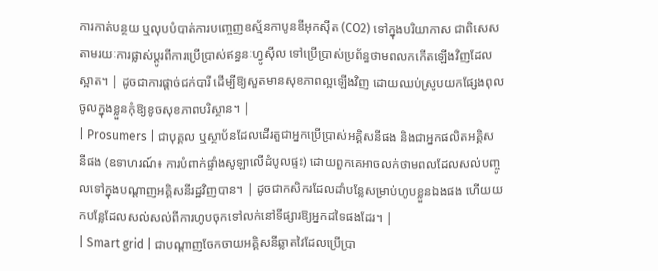ការកាត់បន្ថយ ឬលុបបំបាត់ការបញ្ចេញឧស្ម័នកាបូនឌីអុកស៊ីត (CO2) ទៅក្នុងបរិយាកាស ជាពិសេសតាមរយៈការផ្លាស់ប្តូរពីការប្រើប្រាស់ឥន្ធនៈហ្វូស៊ីល ទៅប្រើប្រាស់ប្រព័ន្ធថាមពលកកើតឡើងវិញដែលស្អាត។ | ដូចជាការផ្តាច់ជក់បារី ដើម្បីឱ្យសួតមានសុខភាពល្អឡើងវិញ ដោយឈប់ស្រូបយកផ្សែងពុលចូលក្នុងខ្លួនកុំឱ្យខូចសុខភាពបរិស្ថាន។ |
| Prosumers | ជាបុគ្គល ឬស្ថាប័នដែលដើរតួជាអ្នកប្រើប្រាស់អគ្គិសនីផង និងជាអ្នកផលិតអគ្គិសនីផង (ឧទាហរណ៍៖ ការបំពាក់ផ្ទាំងសូឡាលើដំបូលផ្ទះ) ដោយពួកគេអាចលក់ថាមពលដែលសល់បញ្ចូលទៅក្នុងបណ្តាញអគ្គិសនីរដ្ឋវិញបាន។ | ដូចជាកសិករដែលដាំបន្លែសម្រាប់ហូបខ្លួនឯងផង ហើយយកបន្លែដែលសល់សល់ពីការហូបចុកទៅលក់នៅទីផ្សារឱ្យអ្នកដទៃផងដែរ។ |
| Smart grid | ជាបណ្តាញចែកចាយអគ្គិសនីឆ្លាតវៃដែលប្រើប្រា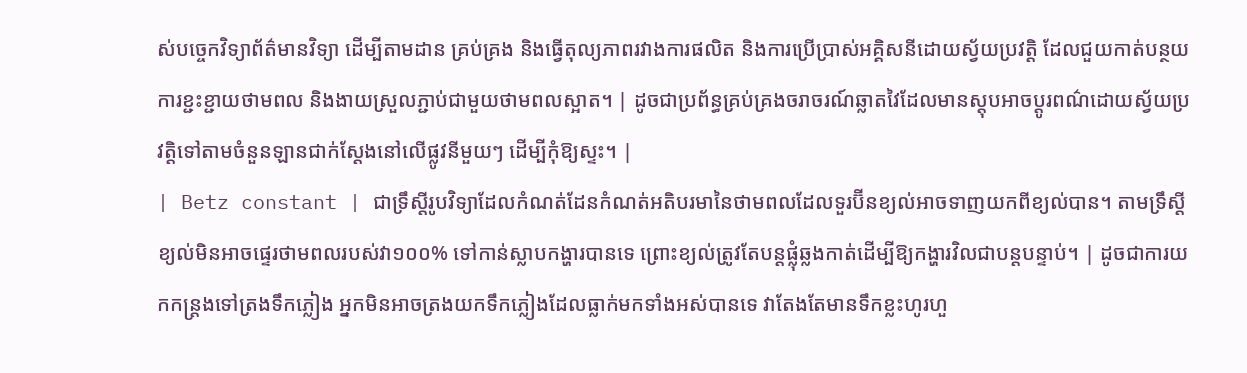ស់បច្ចេកវិទ្យាព័ត៌មានវិទ្យា ដើម្បីតាមដាន គ្រប់គ្រង និងធ្វើតុល្យភាពរវាងការផលិត និងការប្រើប្រាស់អគ្គិសនីដោយស្វ័យប្រវត្តិ ដែលជួយកាត់បន្ថយការខ្ជះខ្ជាយថាមពល និងងាយស្រួលភ្ជាប់ជាមួយថាមពលស្អាត។ | ដូចជាប្រព័ន្ធគ្រប់គ្រងចរាចរណ៍ឆ្លាតវៃដែលមានស្តុបអាចប្តូរពណ៌ដោយស្វ័យប្រវត្តិទៅតាមចំនួនឡានជាក់ស្តែងនៅលើផ្លូវនីមួយៗ ដើម្បីកុំឱ្យស្ទះ។ |
| Betz constant | ជាទ្រឹស្តីរូបវិទ្យាដែលកំណត់ដែនកំណត់អតិបរមានៃថាមពលដែលទួរប៊ីនខ្យល់អាចទាញយកពីខ្យល់បាន។ តាមទ្រឹស្តី ខ្យល់មិនអាចផ្ទេរថាមពលរបស់វា១០០% ទៅកាន់ស្លាបកង្ហារបានទេ ព្រោះខ្យល់ត្រូវតែបន្តផ្លុំឆ្លងកាត់ដើម្បីឱ្យកង្ហារវិលជាបន្តបន្ទាប់។ | ដូចជាការយកកន្ត្រងទៅត្រងទឹកភ្លៀង អ្នកមិនអាចត្រងយកទឹកភ្លៀងដែលធ្លាក់មកទាំងអស់បានទេ វាតែងតែមានទឹកខ្លះហូរហួ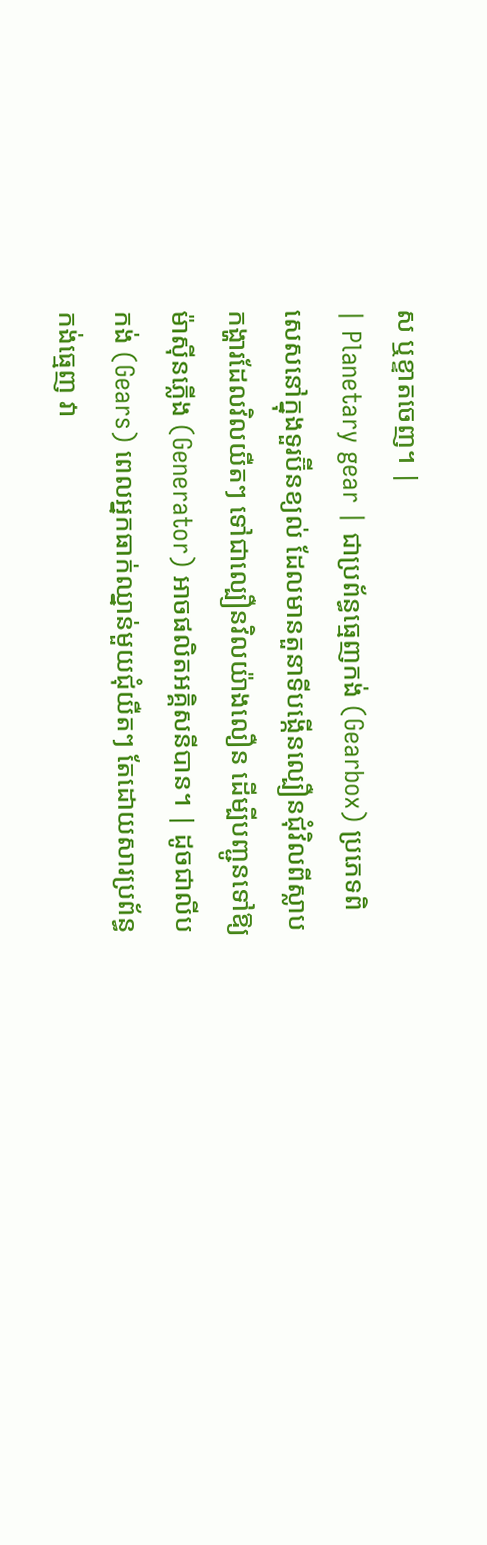ស ឬខ្ទាតចេញ។ |
| Planetary gear | ជាប្រព័ន្ធធ្មេញកង់ (Gearbox) ប្រភេទពិសេសនៅក្នុងទួរប៊ីនខ្យល់ ដែលមានតួនាទីបង្កើនល្បឿនជុំវិលពីស្លាបកង្ហារដែលវិលយឺតៗ ទៅជាល្បឿនវិលយ៉ាងលឿន ដើម្បីបញ្ជូនទៅឱ្យម៉ាស៊ីនភ្លើង (Generator) អាចផលិតអគ្គិសនីបាន។ | ដូចជាលីបកង់ (Gears) ពេលអ្នកធាក់ឈ្នាន់មួយជុំយឺតៗ តែដោយសារប្រព័ន្ធកង់ធ្មេញ វា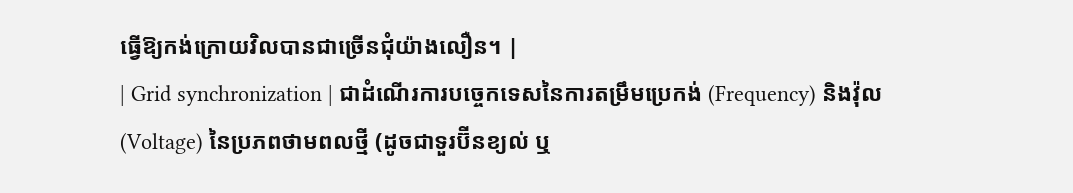ធ្វើឱ្យកង់ក្រោយវិលបានជាច្រើនជុំយ៉ាងលឿន។ |
| Grid synchronization | ជាដំណើរការបច្ចេកទេសនៃការតម្រឹមប្រេកង់ (Frequency) និងវ៉ុល (Voltage) នៃប្រភពថាមពលថ្មី (ដូចជាទួរប៊ីនខ្យល់ ឬ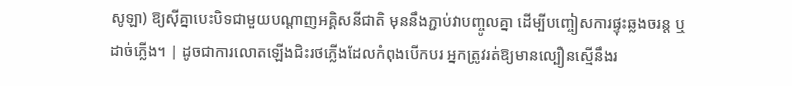សូឡា) ឱ្យស៊ីគ្នាបេះបិទជាមួយបណ្តាញអគ្គិសនីជាតិ មុននឹងភ្ជាប់វាបញ្ចូលគ្នា ដើម្បីបញ្ចៀសការផ្ទុះឆ្លងចរន្ត ឬដាច់ភ្លើង។ | ដូចជាការលោតឡើងជិះរថភ្លើងដែលកំពុងបើកបរ អ្នកត្រូវរត់ឱ្យមានល្បឿនស្មើនឹងរ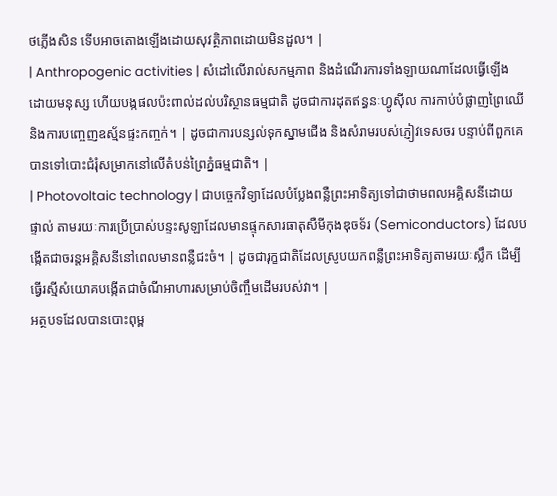ថភ្លើងសិន ទើបអាចតោងឡើងដោយសុវត្ថិភាពដោយមិនដួល។ |
| Anthropogenic activities | សំដៅលើរាល់សកម្មភាព និងដំណើរការទាំងឡាយណាដែលធ្វើឡើងដោយមនុស្ស ហើយបង្កផលប៉ះពាល់ដល់បរិស្ថានធម្មជាតិ ដូចជាការដុតឥន្ធនៈហ្វូស៊ីល ការកាប់បំផ្លាញព្រៃឈើ និងការបញ្ចេញឧស្ម័នផ្ទះកញ្ចក់។ | ដូចជាការបន្សល់ទុកស្នាមជើង និងសំរាមរបស់ភ្ញៀវទេសចរ បន្ទាប់ពីពួកគេបានទៅបោះជំរុំសម្រាកនៅលើតំបន់ព្រៃភ្នំធម្មជាតិ។ |
| Photovoltaic technology | ជាបច្ចេកវិទ្យាដែលបំប្លែងពន្លឺព្រះអាទិត្យទៅជាថាមពលអគ្គិសនីដោយផ្ទាល់ តាមរយៈការប្រើប្រាស់បន្ទះសូឡាដែលមានផ្ទុកសារធាតុសឺមីកុងឌុចទ័រ (Semiconductors) ដែលបង្កើតជាចរន្តអគ្គិសនីនៅពេលមានពន្លឺជះចំ។ | ដូចជារុក្ខជាតិដែលស្រូបយកពន្លឺព្រះអាទិត្យតាមរយៈស្លឹក ដើម្បីធ្វើរស្មីសំយោគបង្កើតជាចំណីអាហារសម្រាប់ចិញ្ចឹមដើមរបស់វា។ |
អត្ថបទដែលបានបោះពុម្ព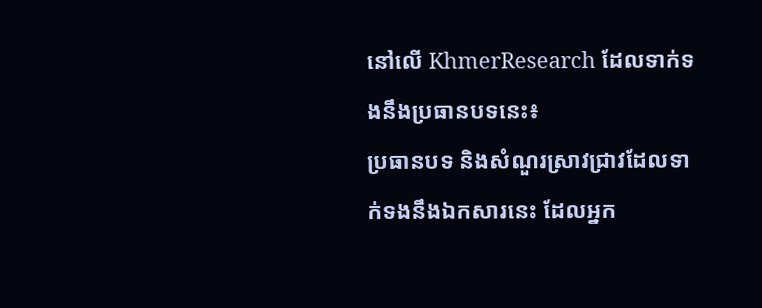នៅលើ KhmerResearch ដែលទាក់ទងនឹងប្រធានបទនេះ៖
ប្រធានបទ និងសំណួរស្រាវជ្រាវដែលទាក់ទងនឹងឯកសារនេះ ដែលអ្នក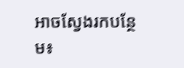អាចស្វែងរកបន្ថែម៖